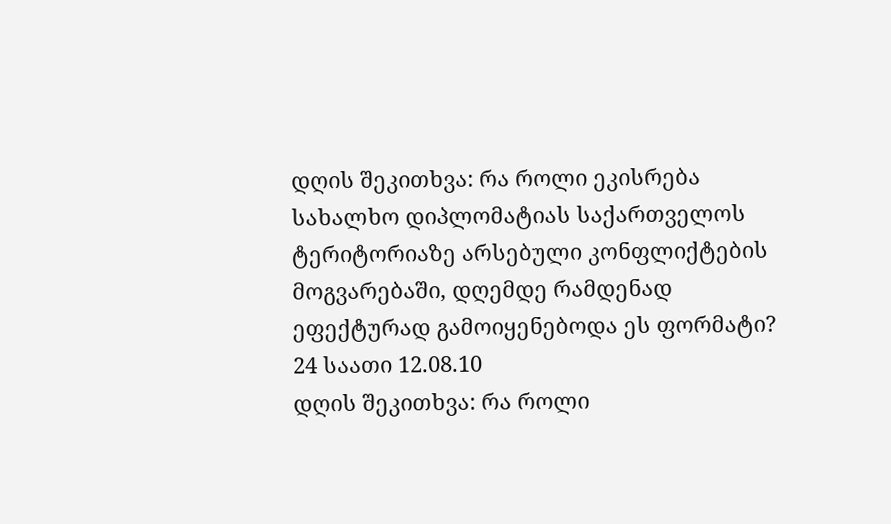დღის შეკითხვა: რა როლი ეკისრება სახალხო დიპლომატიას საქართველოს ტერიტორიაზე არსებული კონფლიქტების მოგვარებაში, დღემდე რამდენად ეფექტურად გამოიყენებოდა ეს ფორმატი?
24 საათი 12.08.10
დღის შეკითხვა: რა როლი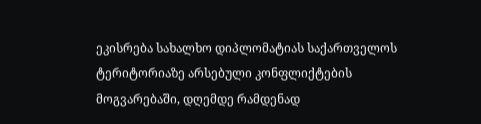ეკისრება სახალხო დიპლომატიას საქართველოს ტერიტორიაზე არსებული კონფლიქტების მოგვარებაში, დღემდე რამდენად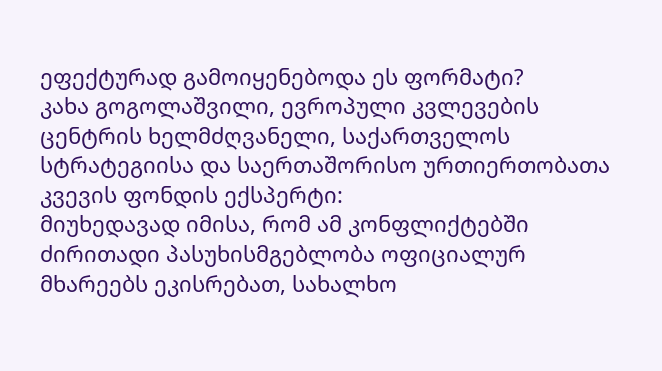ეფექტურად გამოიყენებოდა ეს ფორმატი?
კახა გოგოლაშვილი, ევროპული კვლევების ცენტრის ხელმძღვანელი, საქართველოს სტრატეგიისა და საერთაშორისო ურთიერთობათა კვევის ფონდის ექსპერტი:
მიუხედავად იმისა, რომ ამ კონფლიქტებში ძირითადი პასუხისმგებლობა ოფიციალურ მხარეებს ეკისრებათ, სახალხო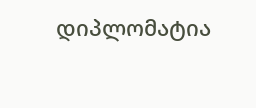დიპლომატია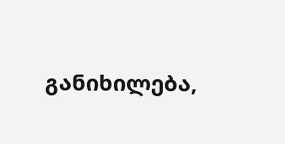განიხილება,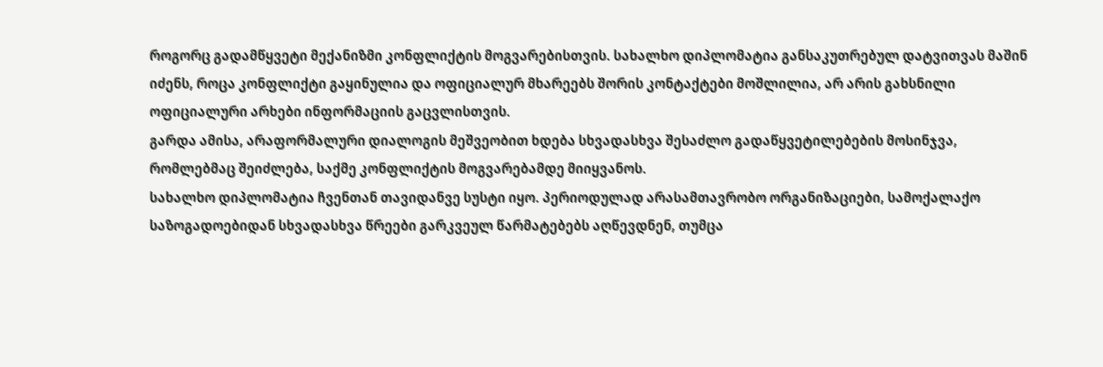როგორც გადამწყვეტი მექანიზმი კონფლიქტის მოგვარებისთვის. სახალხო დიპლომატია განსაკუთრებულ დატვითვას მაშინ იძენს, როცა კონფლიქტი გაყინულია და ოფიციალურ მხარეებს შორის კონტაქტები მოშლილია, არ არის გახსნილი ოფიციალური არხები ინფორმაციის გაცვლისთვის.
გარდა ამისა, არაფორმალური დიალოგის მეშვეობით ხდება სხვადასხვა შესაძლო გადაწყვეტილებების მოსინჯვა, რომლებმაც შეიძლება, საქმე კონფლიქტის მოგვარებამდე მიიყვანოს.
სახალხო დიპლომატია ჩვენთან თავიდანვე სუსტი იყო. პერიოდულად არასამთავრობო ორგანიზაციები, სამოქალაქო საზოგადოებიდან სხვადასხვა წრეები გარკვეულ წარმატებებს აღწევდნენ, თუმცა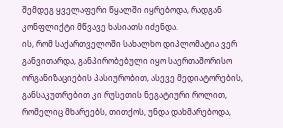შემდეგ ყველაფერი წყალში იყრებოდა, რადგან კონფლიქტი მწვავე ხასიათს იძენდა.
ის, რომ საქართველოში სახალხო დიპლომატია ვერ განვითარდა, განპირობებული იყო საერთაშორისო ორგანიზაციების პასიურობით, ასევე მედიატორების, განსაკუთრებით კი რუსეთის ნეგატიური როლით, რომელიც მხარეებს, თითქოს, უნდა დახმარებოდა,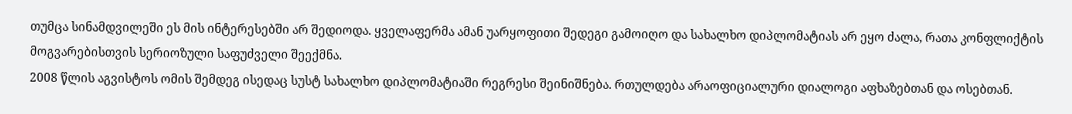თუმცა სინამდვილეში ეს მის ინტერესებში არ შედიოდა. ყველაფერმა ამან უარყოფითი შედეგი გამოიღო და სახალხო დიპლომატიას არ ეყო ძალა, რათა კონფლიქტის მოგვარებისთვის სერიოზული საფუძველი შეექმნა.
2008 წლის აგვისტოს ომის შემდეგ ისედაც სუსტ სახალხო დიპლომატიაში რეგრესი შეინიშნება. რთულდება არაოფიციალური დიალოგი აფხაზებთან და ოსებთან.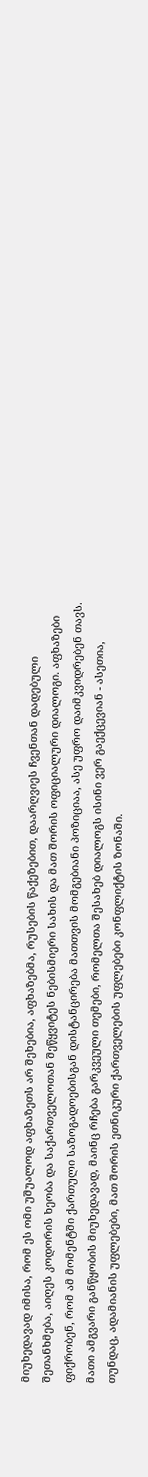მიუხედავად იმისა, რომ ეს ომი უშუალოდ აფხაზეთს არ შეხებია, აფხაზებმა, რუსების წაქეზებით, დაარღვიეს ჩვენთან დადებული შეთანხმება, აიღეს კოდორის ხეობა და საქართველოთან შეწყვიტეს ნებისმიერი სახის და მათ შორის ოფიციალური დიალოგი. აფხაზები ფიქრობენ, რომ ამ მომენტში ქართული საზოგადოებისგან დისტანცირება მათთვის მომგებიანი პოზიციაა, ასე უფრო დაიმკვიდრებენ თავს.
მათი ამგვარი განწყობის მიუხედავად, მაინც რჩება გარკვეული თემები, რომელთა შესახებ დიალოგს ისინი ვერ გაექცევიან - ასეთია, თუნდაც, ადამიანის უფლებები, მათ შორის ეთნიკური ქართველების უფლებები კონფლიქტის ზონაში.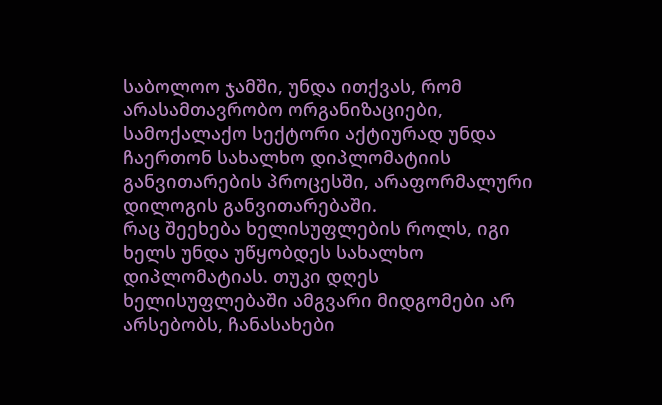საბოლოო ჯამში, უნდა ითქვას, რომ არასამთავრობო ორგანიზაციები, სამოქალაქო სექტორი აქტიურად უნდა ჩაერთონ სახალხო დიპლომატიის განვითარების პროცესში, არაფორმალური დილოგის განვითარებაში.
რაც შეეხება ხელისუფლების როლს, იგი ხელს უნდა უწყობდეს სახალხო დიპლომატიას. თუკი დღეს ხელისუფლებაში ამგვარი მიდგომები არ არსებობს, ჩანასახები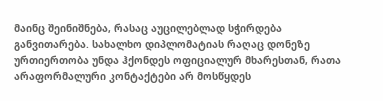მაინც შეინიშნება, რასაც აუცილებლად სჭირდება განვითარება. სახალხო დიპლომატიას რაღაც დონეზე ურთიერთობა უნდა ჰქონდეს ოფიციალურ მხარესთან, რათა არაფორმალური კონტაქტები არ მოსწყდეს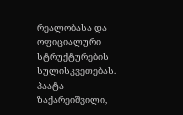რეალობასა და ოფიციალური სტრუქტურების სულისკვეთებას.
პაატა ზაქარეიშვილი,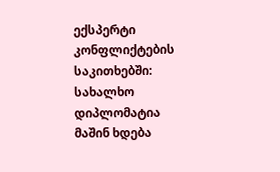ექსპერტი კონფლიქტების საკითხებში:
სახალხო დიპლომატია მაშინ ხდება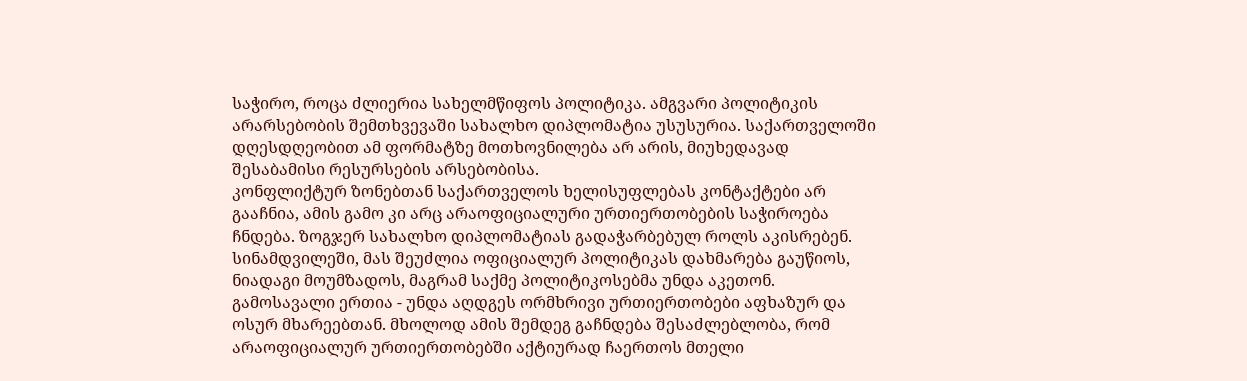საჭირო, როცა ძლიერია სახელმწიფოს პოლიტიკა. ამგვარი პოლიტიკის არარსებობის შემთხვევაში სახალხო დიპლომატია უსუსურია. საქართველოში დღესდღეობით ამ ფორმატზე მოთხოვნილება არ არის, მიუხედავად შესაბამისი რესურსების არსებობისა.
კონფლიქტურ ზონებთან საქართველოს ხელისუფლებას კონტაქტები არ გააჩნია, ამის გამო კი არც არაოფიციალური ურთიერთობების საჭიროება ჩნდება. ზოგჯერ სახალხო დიპლომატიას გადაჭარბებულ როლს აკისრებენ. სინამდვილეში, მას შეუძლია ოფიციალურ პოლიტიკას დახმარება გაუწიოს, ნიადაგი მოუმზადოს, მაგრამ საქმე პოლიტიკოსებმა უნდა აკეთონ.
გამოსავალი ერთია - უნდა აღდგეს ორმხრივი ურთიერთობები აფხაზურ და ოსურ მხარეებთან. მხოლოდ ამის შემდეგ გაჩნდება შესაძლებლობა, რომ არაოფიციალურ ურთიერთობებში აქტიურად ჩაერთოს მთელი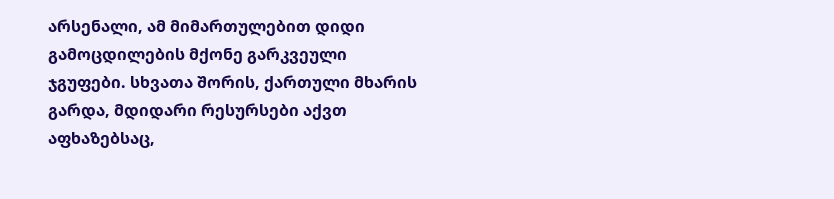არსენალი, ამ მიმართულებით დიდი გამოცდილების მქონე გარკვეული ჯგუფები. სხვათა შორის, ქართული მხარის გარდა, მდიდარი რესურსები აქვთ აფხაზებსაც,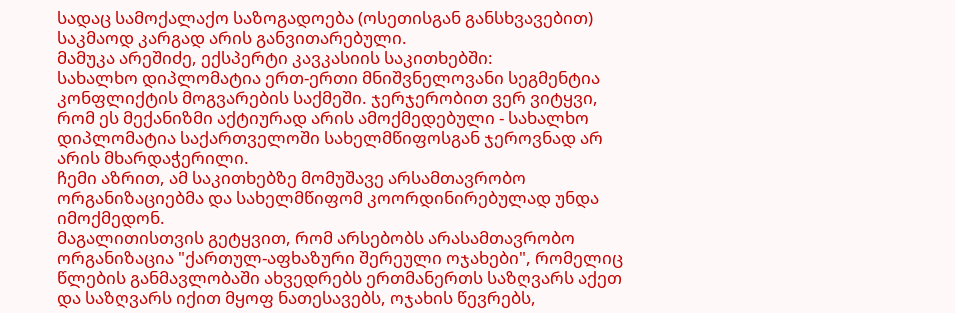სადაც სამოქალაქო საზოგადოება (ოსეთისგან განსხვავებით) საკმაოდ კარგად არის განვითარებული.
მამუკა არეშიძე, ექსპერტი კავკასიის საკითხებში:
სახალხო დიპლომატია ერთ-ერთი მნიშვნელოვანი სეგმენტია კონფლიქტის მოგვარების საქმეში. ჯერჯერობით ვერ ვიტყვი, რომ ეს მექანიზმი აქტიურად არის ამოქმედებული - სახალხო დიპლომატია საქართველოში სახელმწიფოსგან ჯეროვნად არ არის მხარდაჭერილი.
ჩემი აზრით, ამ საკითხებზე მომუშავე არსამთავრობო ორგანიზაციებმა და სახელმწიფომ კოორდინირებულად უნდა იმოქმედონ.
მაგალითისთვის გეტყვით, რომ არსებობს არასამთავრობო ორგანიზაცია "ქართულ-აფხაზური შერეული ოჯახები", რომელიც წლების განმავლობაში ახვედრებს ერთმანერთს საზღვარს აქეთ და საზღვარს იქით მყოფ ნათესავებს, ოჯახის წევრებს,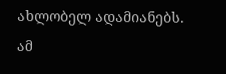ახლობელ ადამიანებს. ამ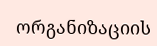ორგანიზაციის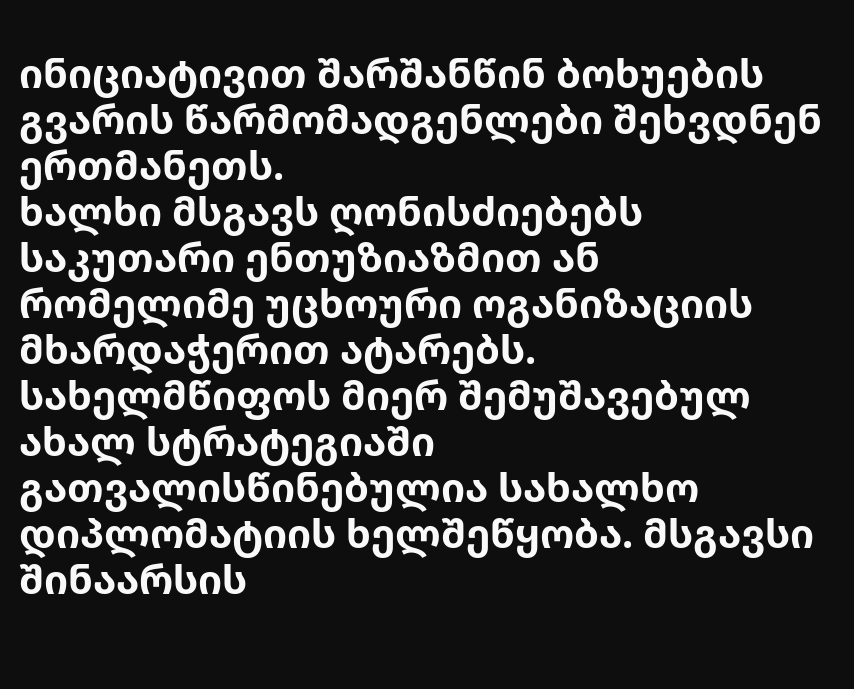ინიციატივით შარშანწინ ბოხუების გვარის წარმომადგენლები შეხვდნენ ერთმანეთს.
ხალხი მსგავს ღონისძიებებს საკუთარი ენთუზიაზმით ან რომელიმე უცხოური ოგანიზაციის მხარდაჭერით ატარებს.
სახელმწიფოს მიერ შემუშავებულ ახალ სტრატეგიაში გათვალისწინებულია სახალხო დიპლომატიის ხელშეწყობა. მსგავსი შინაარსის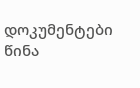დოკუმენტები წინა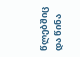წლებშიც და წინა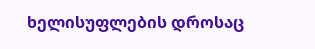ხელისუფლების დროსაც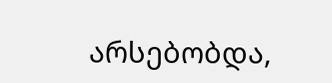არსებობდა,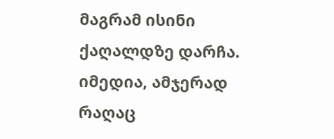მაგრამ ისინი ქაღალდზე დარჩა. იმედია, ამჯერად რაღაც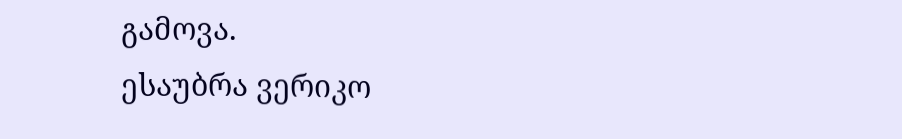გამოვა.
ესაუბრა ვერიკო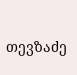თევზაძე